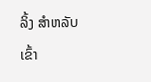ລິ້ງ ສຳຫລັບເຂົ້າ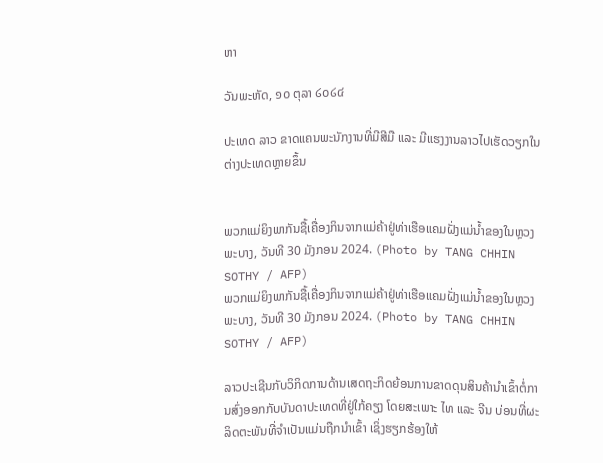ຫາ

ວັນພະຫັດ, ໑໐ ຕຸລາ ໒໐໒໔

ປະເທດ ລາວ ຂາດແຄນພະນັກງານທີ່ມີສີມື ແລະ ມີແຮງງານລາວໄປເຮັດວຽກໃນຕ່າງປະເທດຫຼາຍຂຶ້ນ


ພວກແມ່ຍິງພາກັນຊື້ເຄື່ອງກິນຈາກແມ່ຄ້າຢູ່ທ່າເຮືອແຄມຝັ່ງແມ່ນ້ຳຂອງໃນຫຼວງພະບາງ, ວັນທີ 30 ມັງກອນ 2024. (Photo by TANG CHHIN SOTHY / AFP)
ພວກແມ່ຍິງພາກັນຊື້ເຄື່ອງກິນຈາກແມ່ຄ້າຢູ່ທ່າເຮືອແຄມຝັ່ງແມ່ນ້ຳຂອງໃນຫຼວງພະບາງ, ວັນທີ 30 ມັງກອນ 2024. (Photo by TANG CHHIN SOTHY / AFP)

ລາວປະເຊີນກັບວິກິດການດ້ານເສດຖະກິດຍ້ອນການຂາດດຸນສິນຄ້ານຳເຂົ້າຕໍ່ການສົ່ງອອກກັບບັນດາປະເທດທີ່ຢູ່ໃກ້ຄຽງ ໂດຍສະເພາະ ໄທ ແລະ ຈີນ ບ່ອນທີ່ຜະລິດຕະພັນທີ່ຈຳເປັນແມ່ນຖືກນຳເຂົ້າ ເຊິ່ງຮຽກຮ້ອງໃຫ້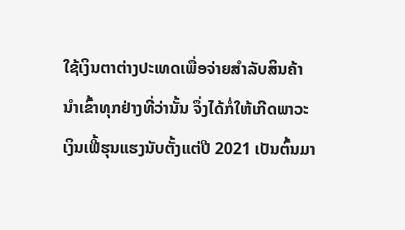ໃຊ້ເງິນຕາຕ່າງປະເທດເພື່ອຈ່າຍສຳລັບສິນຄ້ານຳເຂົ້າທຸກຢ່າງທີ່ວ່ານັ້ນ ຈຶ່ງໄດ້ກໍ່ໃຫ້ເກີດພາວະເງິນເຟີ້ຮຸນແຮງນັບຕັ້ງແຕ່ປີ 2021 ເປັນຕົ້ນມາ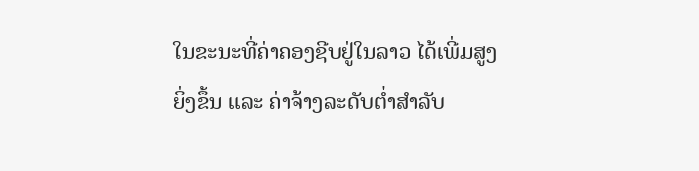ໃນຂະນະທີ່ຄ່າຄອງຊີບຢູ່ໃນລາວ ໄດ້ເພີ່ມສູງຍິ່ງຂຶ້ນ ແລະ ຄ່າຈ້າງລະດັບຕ່ຳສຳລັບ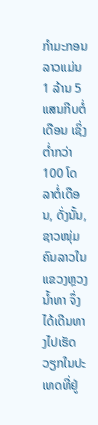ກຳມະກອນລາວແມ່ນ 1 ລ້ານ 5 ແສນກີບຕໍ່ເດືອນ ເຊິ່ງຕ່ຳກວ່າ 100 ໂດລາຕໍ່ເດືອນ, ດັ່ງນັ້ນ, ຊາວໜຸ່ມຄົນລາວໃນແຂວງຫຼວງນ້ຳທາ ຈຶ່ງໄດ້ເດີນທາງໄປເຮັດວຽກໃນປະເທດທີ່ຢູ່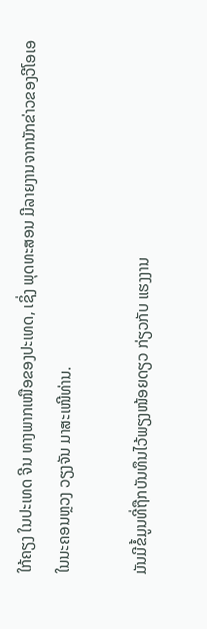ໃກ້ຄຽງ ໃນປະເທດ ຈີນ ທາງພາກເໜືອຂອງປະເທດ, ເຊິ່ງ ພຸດທະສອນ ມີລາຍງານຈາກນັກຂ່າວຂອງວີໂອເອໃນນະຄອນຫຼວງ ວຽງຈັນ ມາສະເໜີທ່ານ.

ມັນມີຂໍ້ມູນທີ່ຖືກບັນທຶນໄວ້ພຽງໜ້ອຍດຽວ ກ່ຽວກັບ ແຮງງານ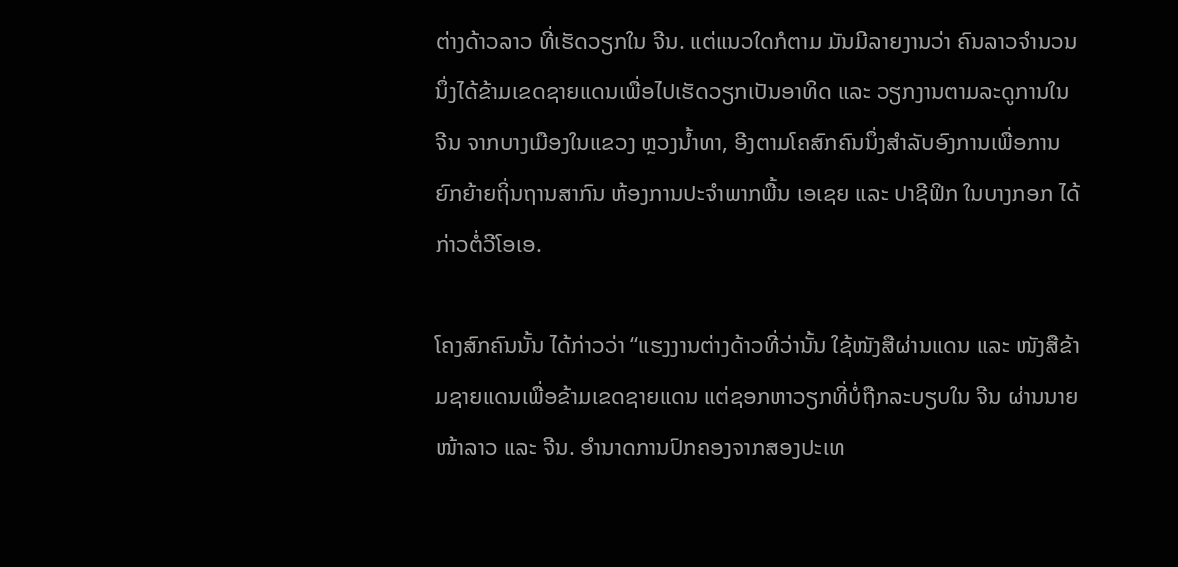ຕ່າງດ້າວລາວ ທີ່ເຮັດວຽກໃນ ຈີນ. ແຕ່ແນວໃດກໍຕາມ ມັນມີລາຍງານວ່າ ຄົນລາວຈຳນວນນຶ່ງໄດ້ຂ້າມເຂດຊາຍແດນເພື່ອໄປເຮັດວຽກເປັນອາທິດ ແລະ ວຽກງານຕາມລະດູການໃນ ຈີນ ຈາກບາງເມືອງໃນແຂວງ ຫຼວງນ້ຳທາ, ອີງຕາມໂຄສົກຄົນນຶ່ງສຳລັບອົງການເພື່ອການຍົກຍ້າຍຖິ່ນຖານສາກົນ ຫ້ອງການປະຈຳພາກພື້ນ ເອເຊຍ ແລະ ປາຊີຟິກ ໃນບາງກອກ ໄດ້ກ່າວຕໍ່ວີໂອເອ.

ໂຄງສົກຄົນນັ້ນ ໄດ້ກ່າວວ່າ “ແຮງງານຕ່າງດ້າວທີ່ວ່ານັ້ນ ໃຊ້ໜັງສືຜ່ານແດນ ແລະ ໜັງສືຂ້າມຊາຍແດນເພື່ອຂ້າມເຂດຊາຍແດນ ແຕ່ຊອກຫາວຽກທີ່ບໍ່ຖືກລະບຽບໃນ ຈີນ ຜ່ານນາຍໜ້າລາວ ແລະ ຈີນ. ອຳນາດການປົກຄອງຈາກສອງປະເທ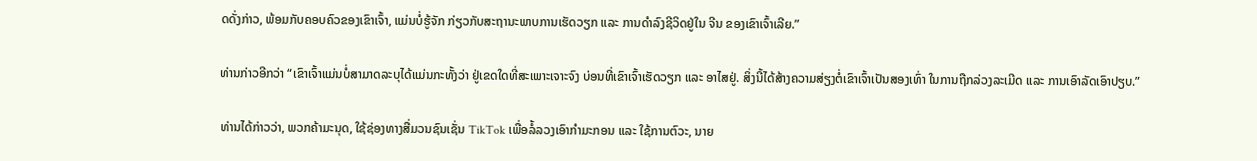ດດັ່ງກ່າວ, ພ້ອມກັບຄອບຄົວຂອງເຂົາເຈົ້າ, ແມ່ນບໍ່ຮູ້ຈັກ ກ່ຽວກັບສະຖານະພາບການເຮັດວຽກ ແລະ ການດຳລົງຊີວິດຢູ່ໃນ ຈີນ ຂອງເຂົາເຈົ້າເລີຍ.”

ທ່ານກ່າວອີກວ່າ “ເຂົາເຈົ້າແມ່ນບໍ່ສາມາດລະບຸໄດ້ແມ່ນກະທັ້ງວ່າ ຢູ່ເຂດໃດທີ່ສະເພາະເຈາະຈົງ ບ່ອນທີ່ເຂົາເຈົ້າເຮັດວຽກ ແລະ ອາໄສຢູ່. ສິ່ງນີ້ໄດ້ສ້າງຄວາມສ່ຽງຕໍ່ເຂົາເຈົ້າເປັນສອງເທົ່າ ໃນການຖືກລ່ວງລະເມີດ ແລະ ການເອົາລັດເອົາປຽບ.”

ທ່ານໄດ້ກ່າວວ່າ, ພວກຄ້າມະນຸດ, ໃຊ້ຊ່ອງທາງສື່ມວນຊົນເຊັ່ນ TikTok ເພື່ອລໍ້ລວງເອົາກຳມະກອນ ແລະ ໃຊ້ການຕົວະ, ນາຍ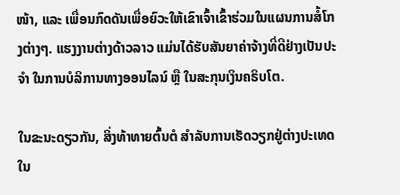ໜ້າ, ແລະ ເພື່ອນກົດດັນເພື່ອຍົວະໃຫ້ເຂົາເຈົ້າເຂົ້າຮ່ວມໃນແຜນການສໍ້ໂກງຕ່າງໆ. ແຮງງານຕ່າງດ້າວລາວ ແມ່ນໄດ້ຮັບສັນຍາຄ່າຈ້າງທີ່ດີຢ່າງເປັນປະຈຳ ໃນການບໍລິການທາງອອນໄລນ໌ ຫຼື ໃນສະກຸນເງິນຄຣິບໂຕ.

ໃນຂະນະດຽວກັນ, ສິ່ງທ້າທາຍຕົ້ນຕໍ ສຳລັບການເຮັດວຽກຢູ່ຕ່າງປະເທດໃນ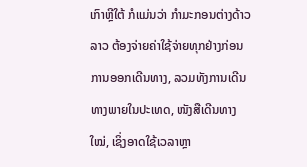ເກົາຫຼີໃຕ້ ກໍແມ່ນວ່າ ກຳມະກອນຕ່າງດ້າວລາວ ຕ້ອງຈ່າຍຄ່າໃຊ້ຈ່າຍທຸກຢ່າງກ່ອນການອອກເດີນທາງ, ລວມທັງການເດີນທາງພາຍໃນປະເທດ, ໜັງສືເດີນທາງໃໝ່, ເຊິ່ງອາດໃຊ້ເວລາຫຼາ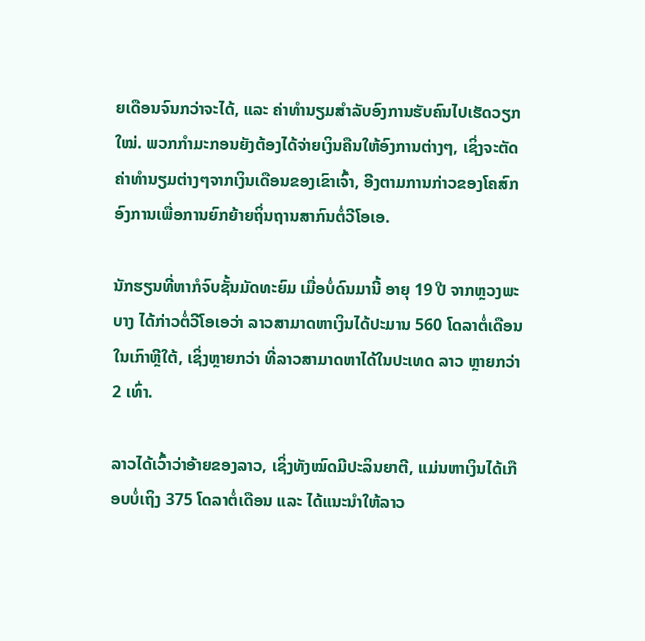ຍເດືອນຈົນກວ່າຈະໄດ້, ແລະ ຄ່າທຳນຽມສຳລັບອົງການຮັບຄົນໄປເຮັດວຽກໃໝ່. ພວກກຳມະກອນຍັງຕ້ອງໄດ້ຈ່າຍເງິນຄືນໃຫ້ອົງການຕ່າງໆ, ເຊິ່ງຈະຕັດຄ່າທຳນຽມຕ່າງໆຈາກເງິນເດືອນຂອງເຂົາເຈົ້າ, ອີງຕາມການກ່າວຂອງໂຄສົກອົງການເພື່ອການຍົກຍ້າຍຖິ່ນຖານສາກົນຕໍ່ວີໂອເອ.

ນັກຮຽນທີ່ຫາກໍຈົບຊັ້ນມັດທະຍົມ ເມື່ອບໍ່ດົນມານີ້ ອາຍຸ 19 ປີ ຈາກຫຼວງພະບາງ ໄດ້ກ່າວຕໍ່ວີໂອເອວ່າ ລາວສາມາດຫາເງິນໄດ້ປະມານ 560 ໂດລາຕໍ່ເດືອນໃນເກົາຫຼີໃຕ້, ເຊິ່ງຫຼາຍກວ່າ ທີ່ລາວສາມາດຫາໄດ້ໃນປະເທດ ລາວ ຫຼາຍກວ່າ 2 ເທົ່າ.

ລາວໄດ້ເວົ້າວ່າອ້າຍຂອງລາວ, ເຊິ່ງທັງໝົດມີປະລິນຍາຕີ, ແມ່ນຫາເງິນໄດ້ເກືອບບໍ່ເຖິງ 375 ໂດລາຕໍ່ເດືອນ ແລະ ໄດ້ແນະນຳໃຫ້ລາວ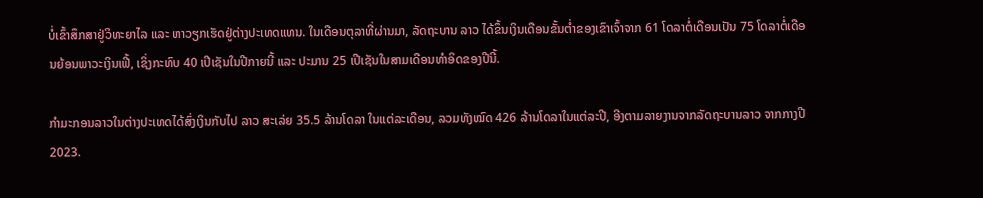ບໍ່ເຂົ້າສຶກສາຢູ່ວິທະຍາໄລ ແລະ ຫາວຽກເຮັດຢູ່ຕ່າງປະເທດແທນ. ໃນເດືອນຕຸລາທີ່ຜ່ານມາ, ລັດຖະບານ ລາວ ໄດ້ຂຶ້ນເງິນເດືອນຂັ້ນຕ່ຳຂອງເຂົາເຈົ້າຈາກ 61 ໂດລາຕໍ່ເດືອນເປັນ 75 ໂດລາຕໍ່ເດືອນຍ້ອນພາວະເງິນເຟີ້, ເຊິ່ງກະທົບ 40 ເປີເຊັນໃນປີກາຍນີ້ ແລະ ປະມານ 25 ເປີເຊັນໃນສາມເດືອນທຳອິດຂອງປີນີ້.

ກຳມະກອນລາວໃນຕ່າງປະເທດໄດ້ສົ່ງເງິນກັບໄປ ລາວ ສະເລ່ຍ 35.5 ລ້ານໂດລາ ໃນແຕ່ລະເດືອນ, ລວມທັງໝົດ 426 ລ້ານໂດລາໃນແຕ່ລະປີ, ອີງຕາມລາຍງານຈາກລັດຖະບານລາວ ຈາກກາງປີ 2023.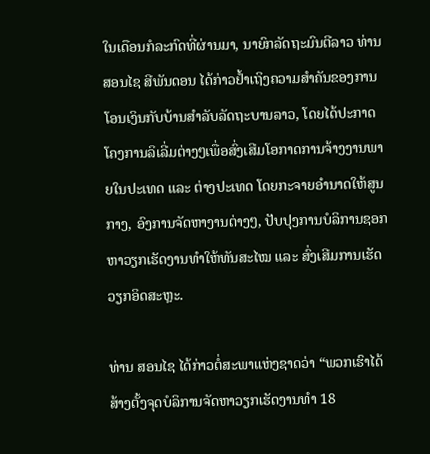ໃນເດືອນກໍລະກົດທີ່ຜ່ານມາ, ນາຍົກລັດຖະມົນຕີລາວ ທ່ານ ສອນໄຊ ສີພັນດອນ ໄດ້ກ່າວຢ້ຳເຖິງຄວາມສຳຄັນຂອງການໂອນເງິນກັບບ້ານສຳລັບລັດຖະບານລາວ, ໂດຍໄດ້ປະກາດໂຄງການລິເລີ່ມຕ່າງໆເພື່ອສົ່ງເສີມໂອກາດການຈ້າງງານພາຍໃນປະເທດ ແລະ ຕ່າງປະເທດ ໂດຍກະຈາຍອຳນາດໃຫ້ສູນກາງ, ອົງການຈັດຫາງານຕ່າງໆ, ປັບປຸງການບໍລິການຊອກຫາວຽກເຮັດງານທຳໃຫ້ທັນສະໄໝ ແລະ ສົ່ງເສີມການເຮັດວຽກອິດສະຫຼະ.

ທ່ານ ສອນໄຊ ໄດ້ກ່າວຕໍ່ສະພາແຫ່ງຊາດວ່າ “ພວກເຮົາໄດ້ສ້າງຕັ້ງຈຸດບໍລິການຈັດຫາວຽກເຮັດງານທຳ 18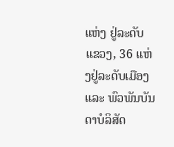ແຫ່ງ ຢູ່ລະດັບແຂວງ, 36 ແຫ່ງຢູ່ລະດັບເມືອງ ແລະ ພົວພັນບັນດາບໍລິສັດ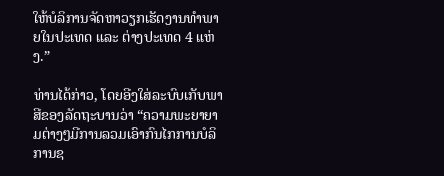ໃຫ້ບໍລິການຈັດຫາວຽກເຮັດງານທຳພາຍໃນປະເທດ ແລະ ຕ່າງປະເທດ 4 ແຫ່ງ.”

ທ່ານໄດ້ກ່າວ, ໂດຍອີງໃສ່ລະບົບເກັບພາສີຂອງລັດຖະບານວ່າ “ຄວາມພະຍາຍາມຕ່າງໆມີການລວມເອົາກົນໄກການບໍລິການຊ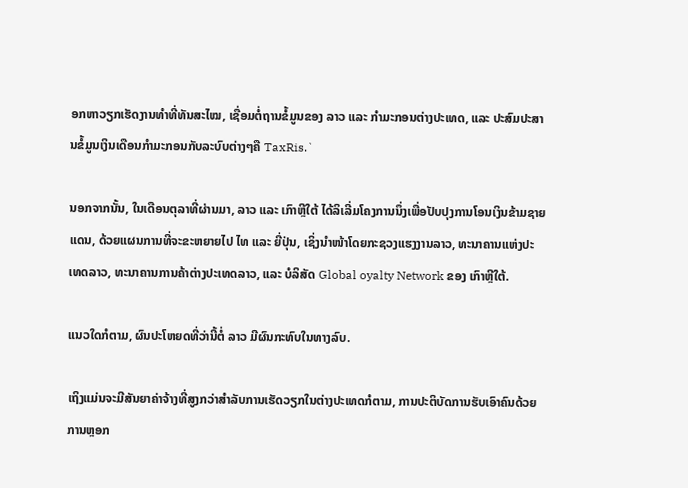ອກຫາວຽກເຮັດງານທຳທີ່ທັນສະໄໝ, ເຊື່ອມຕໍ່ຖານຂໍ້ມູນຂອງ ລາວ ແລະ ກຳມະກອນຕ່າງປະເທດ, ແລະ ປະສົມປະສານຂໍ້ມູນເງິນເດືອນກຳມະກອນກັບລະບົບຕ່າງໆຄື TaxRis.`

ນອກຈາກນັ້ນ, ໃນເດືອນຕຸລາທີ່ຜ່ານມາ, ລາວ ແລະ ເກົາຫຼີໃຕ້ ໄດ້ລິເລີ່ມໂຄງການນຶ່ງເພື່ອປັບປຸງການໂອນເງິນຂ້າມຊາຍແດນ, ດ້ວຍແຜນການທີ່ຈະຂະຫຍາຍໄປ ໄທ ແລະ ຍີ່ປຸ່ນ, ເຊິ່ງນຳໜ້າໂດຍກະຊວງແຮງງານລາວ, ທະນາຄານແຫ່ງປະເທດລາວ, ທະນາຄານການຄ້າຕ່າງປະເທດລາວ, ແລະ ບໍລິສັດ Global oyalty Network ຂອງ ເກົາຫຼີໃຕ້.

ແນວໃດກໍຕາມ, ຜົນປະໂຫຍດທີ່ວ່ານີ້ຕໍ່ ລາວ ມີຜົນກະທົບໃນທາງລົບ.

ເຖິງແມ່ນຈະມີສັນຍາຄ່າຈ້າງທີ່ສູງກວ່າສຳລັບການເຮັດວຽກໃນຕ່າງປະເທດກໍຕາມ, ການປະຕິບັດການຮັບເອົາຄົນດ້ວຍການຫຼອກ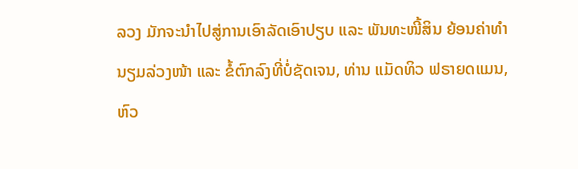ລວງ ມັກຈະນຳໄປສູ່ການເອົາລັດເອົາປຽບ ແລະ ພັນທະໜີ້ສິນ ຍ້ອນຄ່າທຳນຽມລ່ວງໜ້າ ແລະ ຂໍ້ຕົກລົງທີ່ບໍ່ຊັດເຈນ, ທ່ານ ແມັດທິວ ຟຣາຍດແມນ, ຫົວ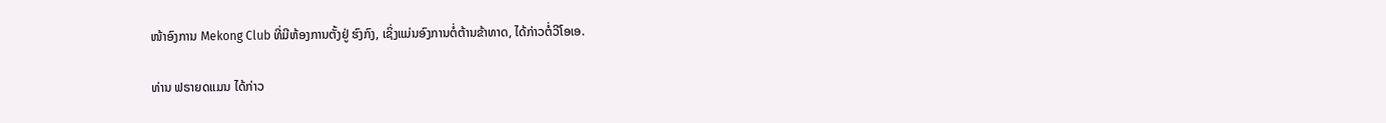ໜ້າອົງການ Mekong Club ທີ່ມີຫ້ອງການຕັ້ງຢູ່ ຮົງກົງ, ເຊິ່ງແມ່ນອົງການຕໍ່ຕ້ານຂ້າທາດ, ໄດ້ກ່າວຕໍ່ວີໂອເອ.

ທ່ານ ຟຣາຍດແມນ ໄດ້ກ່າວ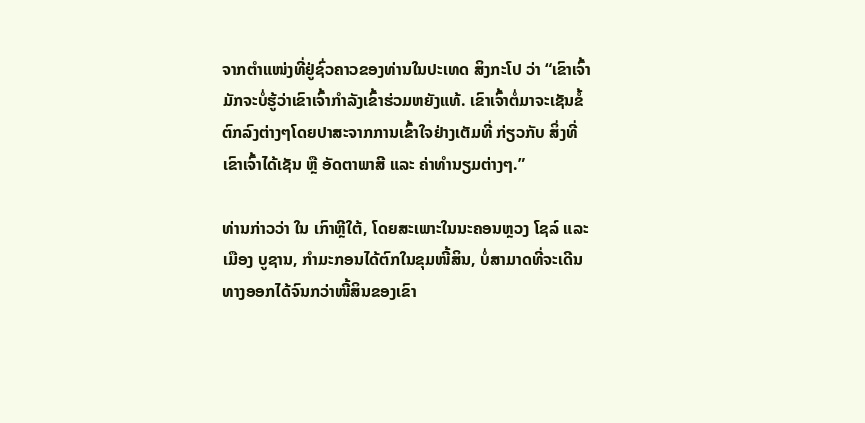ຈາກຕຳແໜ່ງທີ່ຢູ່ຊົ່ວຄາວຂອງທ່ານໃນປະເທດ ສິງກະໂປ ວ່າ “ເຂົາເຈົ້າມັກຈະບໍ່ຮູ້ວ່າເຂົາເຈົ້າກຳລັງເຂົ້າຮ່ວມຫຍັງແທ້. ເຂົາເຈົ້າຕໍ່ມາຈະເຊັນຂໍ້ຕົກລົງຕ່າງໆໂດຍປາສະຈາກການເຂົ້າໃຈຢ່າງເຕັມທີ່ ກ່ຽວກັບ ສິ່ງທີ່ເຂົາເຈົ້າໄດ້ເຊັນ ຫຼື ອັດຕາພາສີ ແລະ ຄ່າທຳນຽມຕ່າງໆ.”

ທ່ານກ່າວວ່າ ໃນ ເກົາຫຼີໃຕ້, ໂດຍສະເພາະໃນນະຄອນຫຼວງ ໂຊລ໌ ແລະ ເມືອງ ບູຊານ, ກຳມະກອນໄດ້ຕົກໃນຂຸມໜີ້ສິນ, ບໍ່ສາມາດທີ່ຈະເດີນທາງອອກໄດ້ຈົນກວ່າໜີ້ສິນຂອງເຂົາ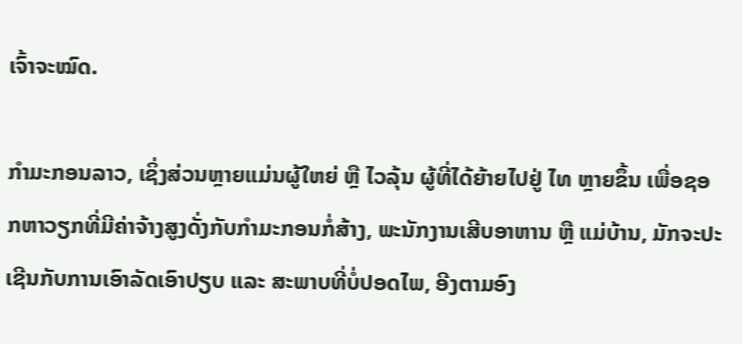ເຈົ້າຈະໝົດ.

ກຳມະກອນລາວ, ເຊິ່ງສ່ວນຫຼາຍແມ່ນຜູ້ໃຫຍ່ ຫຼື ໄວລຸ້ນ ຜູ້ທີ່ໄດ້ຍ້າຍໄປຢູ່ ໄທ ຫຼາຍຂຶ້ນ ເພື່ອຊອກຫາວຽກທີ່ມີຄ່າຈ້າງສູງດັ່ງກັບກຳມະກອນກໍ່ສ້າງ, ພະນັກງານເສີບອາຫານ ຫຼື ແມ່ບ້ານ, ມັກຈະປະເຊີນກັບການເອົາລັດເອົາປຽບ ແລະ ສະພາບທີ່ບໍ່ປອດໄພ, ອີງຕາມອົງ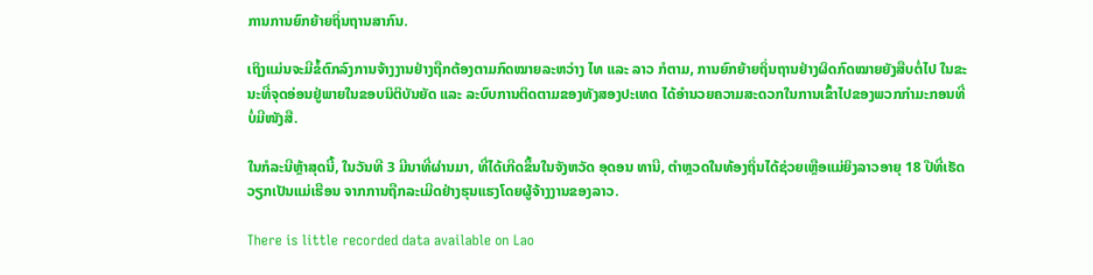ການການຍົກຍ້າຍຖິ່ນຖານສາກົນ.

ເຖິງແມ່ນຈະມີຂໍ້ຕົກລົງການຈ້າງງານຢ່າງຖືກຕ້ອງຕາມກົດໝາຍລະຫວ່າງ ໄທ ແລະ ລາວ ກໍຕາມ, ການຍົກຍ້າຍຖິ່ນຖານຢ່າງຜິດກົດໝາຍຍັງສືບຕໍ່ໄປ ໃນຂະນະທີ່ຈຸດອ່ອນຢູ່ພາຍໃນຂອບນິຕິບັນຍັດ ແລະ ລະບົບການຕິດຕາມຂອງທັງສອງປະເທດ ໄດ້ອຳນວຍຄວາມສະດວກໃນການເຂົ້າໄປຂອງພວກກຳມະກອນທີ່ບໍ່ມີໜັງສື.

ໃນກໍລະນີຫຼ້າສຸດນີ້, ໃນວັນທີ 3 ມີນາທີ່ຜ່ານມາ, ທີ່ໄດ້ເກີດຂຶ້ນໃນຈັງຫວັດ ອຸດອນ ທານີ, ຕຳຫຼວດໃນທ້ອງຖິ່ນໄດ້ຊ່ວຍເຫຼືອແມ່ຍິງລາວອາຍຸ 18 ປີທີ່ເຮັດວຽກເປັນແມ່ເຮືອນ ຈາກການຖືກລະເມີດຢ່າງຮຸນແຮງໂດຍຜູ້ຈ້າງງານຂອງລາວ.

There is little recorded data available on Lao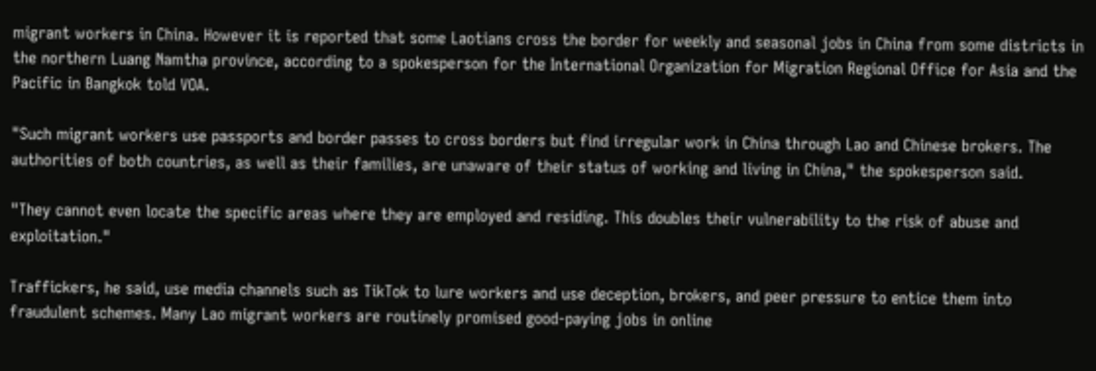migrant workers in China. However it is reported that some Laotians cross the border for weekly and seasonal jobs in China from some districts in the northern Luang Namtha province, according to a spokesperson for the International Organization for Migration Regional Office for Asia and the Pacific in Bangkok told VOA.

"Such migrant workers use passports and border passes to cross borders but find irregular work in China through Lao and Chinese brokers. The authorities of both countries, as well as their families, are unaware of their status of working and living in China," the spokesperson said.

"They cannot even locate the specific areas where they are employed and residing. This doubles their vulnerability to the risk of abuse and exploitation."

Traffickers, he said, use media channels such as TikTok to lure workers and use deception, brokers, and peer pressure to entice them into fraudulent schemes. Many Lao migrant workers are routinely promised good-paying jobs in online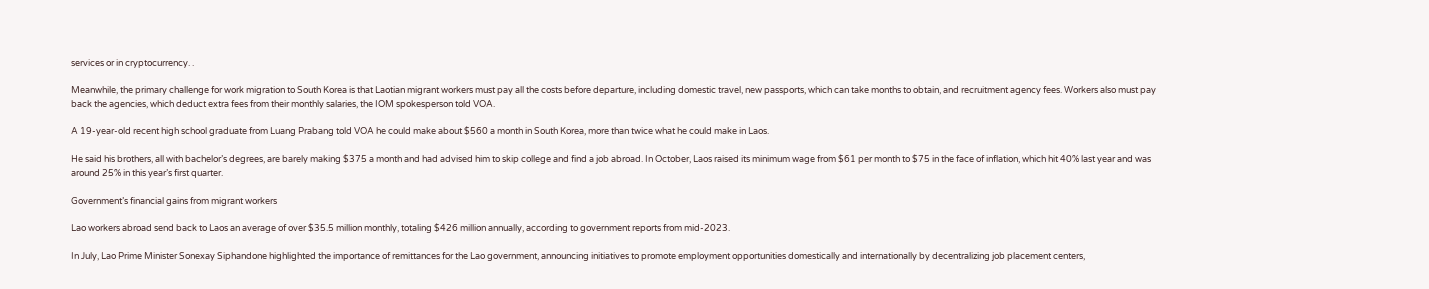services or in cryptocurrency. .

Meanwhile, the primary challenge for work migration to South Korea is that Laotian migrant workers must pay all the costs before departure, including domestic travel, new passports, which can take months to obtain, and recruitment agency fees. Workers also must pay back the agencies, which deduct extra fees from their monthly salaries, the IOM spokesperson told VOA.

A 19-year-old recent high school graduate from Luang Prabang told VOA he could make about $560 a month in South Korea, more than twice what he could make in Laos.

He said his brothers, all with bachelor’s degrees, are barely making $375 a month and had advised him to skip college and find a job abroad. In October, Laos raised its minimum wage from $61 per month to $75 in the face of inflation, which hit 40% last year and was around 25% in this year’s first quarter.

Government’s financial gains from migrant workers

Lao workers abroad send back to Laos an average of over $35.5 million monthly, totaling $426 million annually, according to government reports from mid-2023.

In July, Lao Prime Minister Sonexay Siphandone highlighted the importance of remittances for the Lao government, announcing initiatives to promote employment opportunities domestically and internationally by decentralizing job placement centers,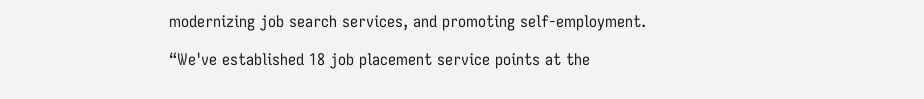modernizing job search services, and promoting self-employment.

“We've established 18 job placement service points at the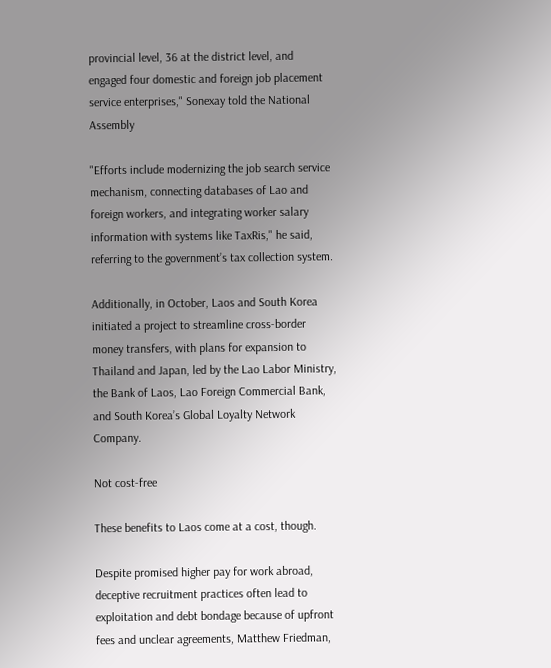provincial level, 36 at the district level, and engaged four domestic and foreign job placement service enterprises," Sonexay told the National Assembly

"Efforts include modernizing the job search service mechanism, connecting databases of Lao and foreign workers, and integrating worker salary information with systems like TaxRis," he said, referring to the government’s tax collection system.

Additionally, in October, Laos and South Korea initiated a project to streamline cross-border money transfers, with plans for expansion to Thailand and Japan, led by the Lao Labor Ministry, the Bank of Laos, Lao Foreign Commercial Bank, and South Korea’s Global Loyalty Network Company.

Not cost-free

These benefits to Laos come at a cost, though.

Despite promised higher pay for work abroad, deceptive recruitment practices often lead to exploitation and debt bondage because of upfront fees and unclear agreements, Matthew Friedman,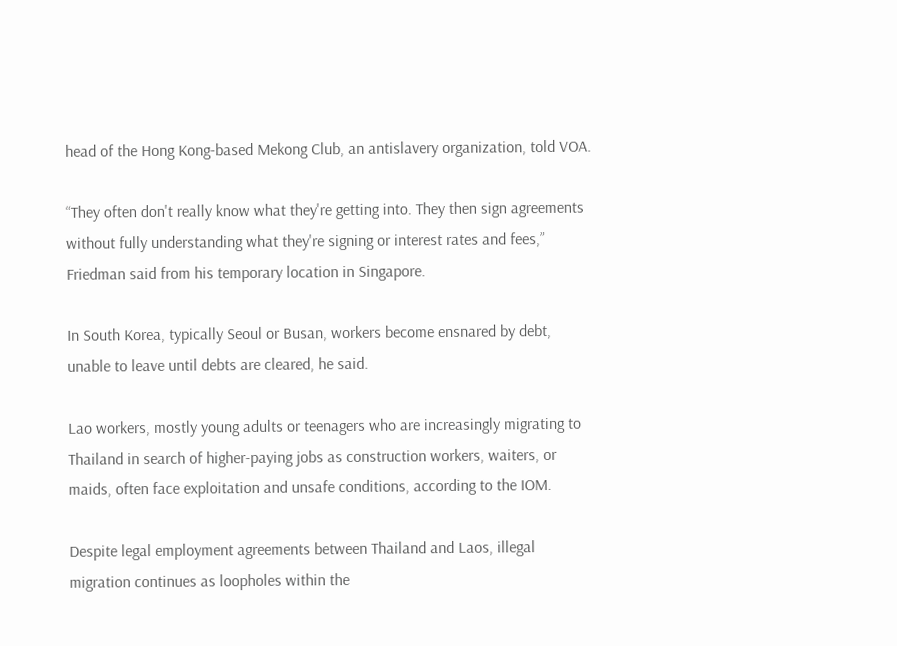head of the Hong Kong-based Mekong Club, an antislavery organization, told VOA.

“They often don't really know what they're getting into. They then sign agreements without fully understanding what they're signing or interest rates and fees,” Friedman said from his temporary location in Singapore.

In South Korea, typically Seoul or Busan, workers become ensnared by debt, unable to leave until debts are cleared, he said.

Lao workers, mostly young adults or teenagers who are increasingly migrating to Thailand in search of higher-paying jobs as construction workers, waiters, or maids, often face exploitation and unsafe conditions, according to the IOM.

Despite legal employment agreements between Thailand and Laos, illegal migration continues as loopholes within the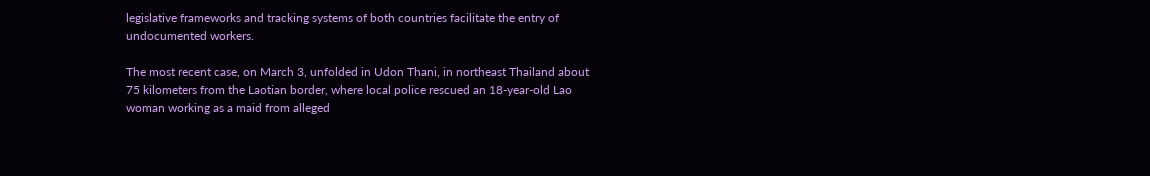legislative frameworks and tracking systems of both countries facilitate the entry of undocumented workers.

The most recent case, on March 3, unfolded in Udon Thani, in northeast Thailand about 75 kilometers from the Laotian border, where local police rescued an 18-year-old Lao woman working as a maid from alleged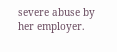severe abuse by her employer.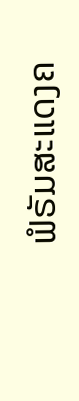ຟໍຣັມສະແດງຄ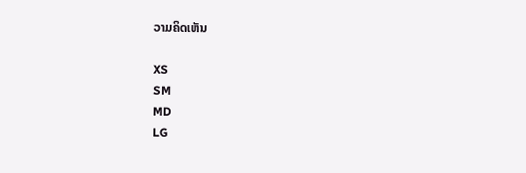ວາມຄິດເຫັນ

XS
SM
MD
LG